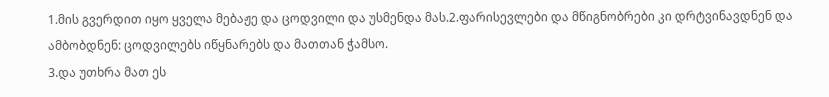1.მის გვერდით იყო ყველა მებაჟე და ცოდვილი და უსმენდა მას.2.ფარისევლები და მწიგნობრები კი დრტვინავდნენ და ამბობდნენ: ცოდვილებს იწყნარებს და მათთან ჭამსო.
3.და უთხრა მათ ეს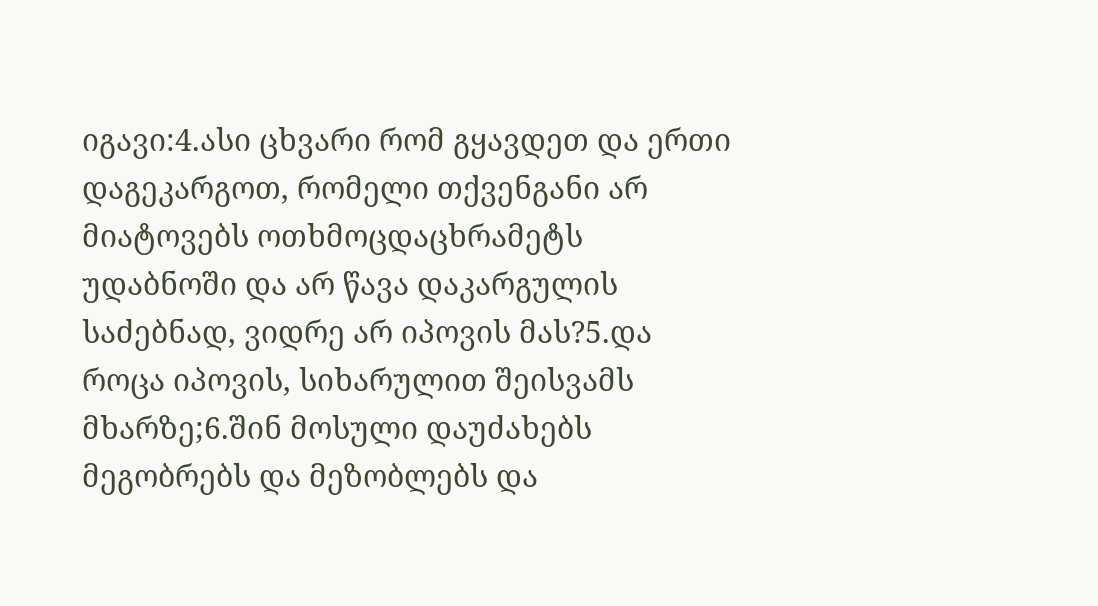იგავი:4.ასი ცხვარი რომ გყავდეთ და ერთი დაგეკარგოთ, რომელი თქვენგანი არ მიატოვებს ოთხმოცდაცხრამეტს უდაბნოში და არ წავა დაკარგულის საძებნად, ვიდრე არ იპოვის მას?5.და როცა იპოვის, სიხარულით შეისვამს მხარზე;6.შინ მოსული დაუძახებს მეგობრებს და მეზობლებს და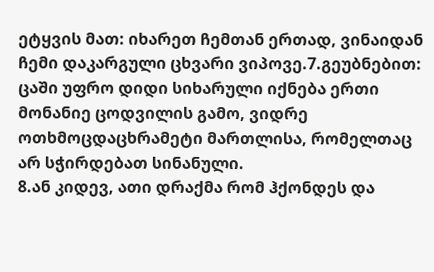ეტყვის მათ: იხარეთ ჩემთან ერთად, ვინაიდან ჩემი დაკარგული ცხვარი ვიპოვე.7.გეუბნებით: ცაში უფრო დიდი სიხარული იქნება ერთი მონანიე ცოდვილის გამო, ვიდრე ოთხმოცდაცხრამეტი მართლისა, რომელთაც არ სჭირდებათ სინანული.
8.ან კიდევ, ათი დრაქმა რომ ჰქონდეს და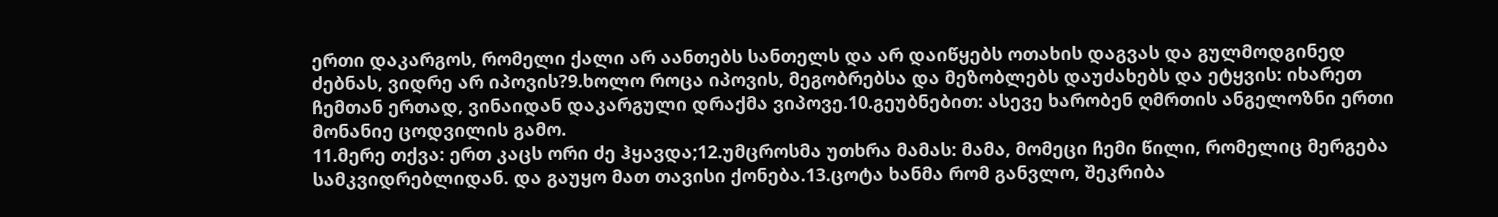ერთი დაკარგოს, რომელი ქალი არ აანთებს სანთელს და არ დაიწყებს ოთახის დაგვას და გულმოდგინედ ძებნას, ვიდრე არ იპოვის?9.ხოლო როცა იპოვის, მეგობრებსა და მეზობლებს დაუძახებს და ეტყვის: იხარეთ ჩემთან ერთად, ვინაიდან დაკარგული დრაქმა ვიპოვე.10.გეუბნებით: ასევე ხარობენ ღმრთის ანგელოზნი ერთი მონანიე ცოდვილის გამო.
11.მერე თქვა: ერთ კაცს ორი ძე ჰყავდა;12.უმცროსმა უთხრა მამას: მამა, მომეცი ჩემი წილი, რომელიც მერგება სამკვიდრებლიდან. და გაუყო მათ თავისი ქონება.13.ცოტა ხანმა რომ განვლო, შეკრიბა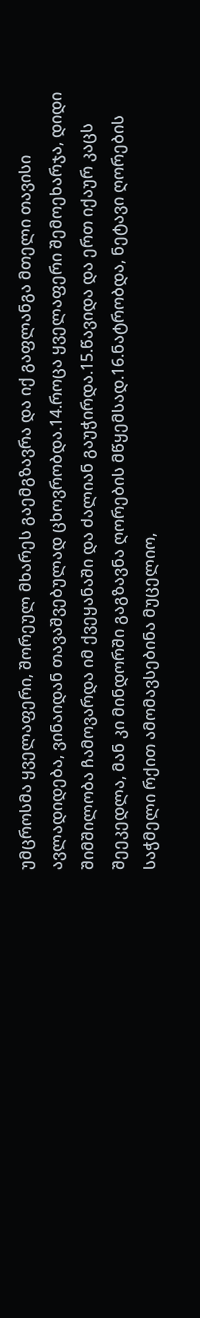უმცროსმა ყველაფერი, შორეულ მხარეს გაემგზავრა და იქ გაფლანგა მთელი თავისი ავლადიდება, ვინაიდან თავაშვებულად ცხოვრობდა.14.როცა ყველაფერი შემოეხარჯა, დიდი შიმშილობა ჩამოვარდა იმ ქვეყანაში და ძალიან გაუჭირდა.15.წავიდა და ერთ იქაურ კაცს შეეკედლა, მან კი მინდორში გაგზავნა ღორების მწყემსად.16.ნატრობდა, ნეტავი ღორების საჭმელი რქით ამომავსებინა მუცელიო,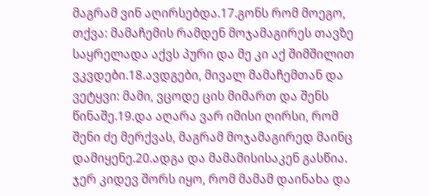მაგრამ ვინ აღირსებდა.17.გონს რომ მოეგო, თქვა: მამაჩემის რამდენ მოჯამაგირეს თავზე საყრელადა აქვს პური და მე კი აქ შიმშილით ვკვდები.18.ავდგები, მივალ მამაჩემთან და ვეტყვი: მამი, ვცოდე ცის მიმართ და შენს წინაშე.19.და აღარა ვარ იმისი ღირსი, რომ შენი ძე მერქვას, მაგრამ მოჯამაგირედ მაინც დამიყენე.20.ადგა და მამამისისაკენ გასწია. ჯერ კიდევ შორს იყო, რომ მამამ დაინახა და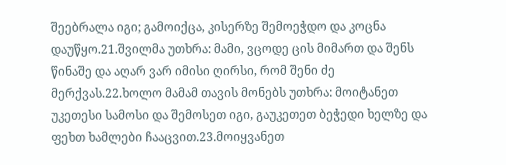შეებრალა იგი; გამოიქცა, კისერზე შემოეჭდო და კოცნა დაუწყო.21.შვილმა უთხრა: მამი, ვცოდე ცის მიმართ და შენს წინაშე და აღარ ვარ იმისი ღირსი, რომ შენი ძე მერქვას.22.ხოლო მამამ თავის მონებს უთხრა: მოიტანეთ უკეთესი სამოსი და შემოსეთ იგი, გაუკეთეთ ბეჭედი ხელზე და ფეხთ ხამლები ჩააცვით.23.მოიყვანეთ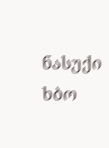ნასუქი ხბო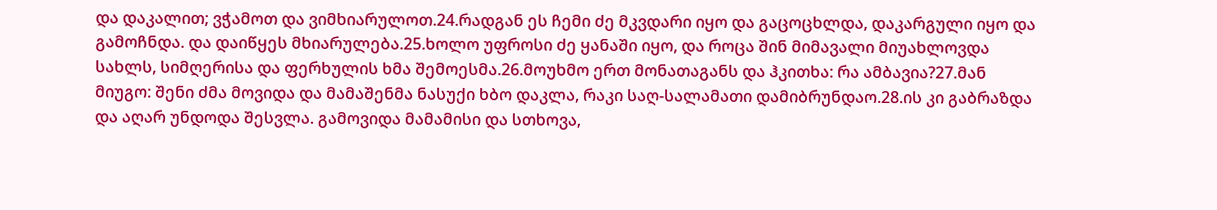და დაკალით; ვჭამოთ და ვიმხიარულოთ.24.რადგან ეს ჩემი ძე მკვდარი იყო და გაცოცხლდა, დაკარგული იყო და გამოჩნდა. და დაიწყეს მხიარულება.25.ხოლო უფროსი ძე ყანაში იყო, და როცა შინ მიმავალი მიუახლოვდა სახლს, სიმღერისა და ფერხულის ხმა შემოესმა.26.მოუხმო ერთ მონათაგანს და ჰკითხა: რა ამბავია?27.მან მიუგო: შენი ძმა მოვიდა და მამაშენმა ნასუქი ხბო დაკლა, რაკი საღ-სალამათი დამიბრუნდაო.28.ის კი გაბრაზდა და აღარ უნდოდა შესვლა. გამოვიდა მამამისი და სთხოვა,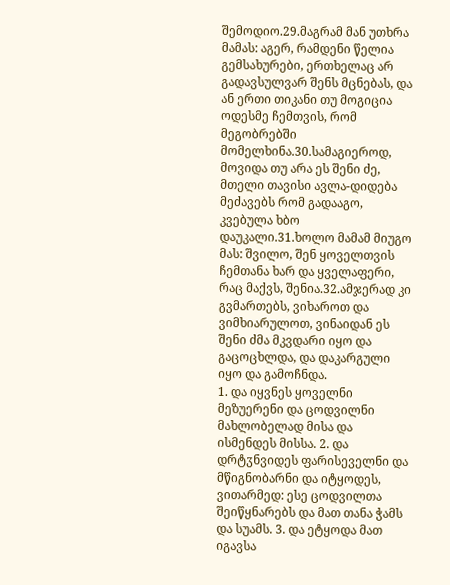შემოდიო.29.მაგრამ მან უთხრა მამას: აგერ, რამდენი წელია გემსახურები, ერთხელაც არ გადავსულვარ შენს მცნებას, და ან ერთი თიკანი თუ მოგიცია ოდესმე ჩემთვის, რომ მეგობრებში მომელხინა.30.სამაგიეროდ, მოვიდა თუ არა ეს შენი ძე, მთელი თავისი ავლა-დიდება მეძავებს რომ გადააგო, კვებულა ხბო დაუკალი.31.ხოლო მამამ მიუგო მას: შვილო, შენ ყოველთვის ჩემთანა ხარ და ყველაფერი, რაც მაქვს, შენია.32.ამჯერად კი გვმართებს, ვიხაროთ და ვიმხიარულოთ, ვინაიდან ეს შენი ძმა მკვდარი იყო და გაცოცხლდა, და დაკარგული იყო და გამოჩნდა.
1. და იყვნეს ყოველნი მეზუერენი და ცოდვილნი მახლობელად მისა და ისმენდეს მისსა. 2. და დრტჳნვიდეს ფარისეველნი და მწიგნობარნი და იტყოდეს, ვითარმედ: ესე ცოდვილთა შეიწყნარებს და მათ თანა ჭამს და სუამს. 3. და ეტყოდა მათ იგავსა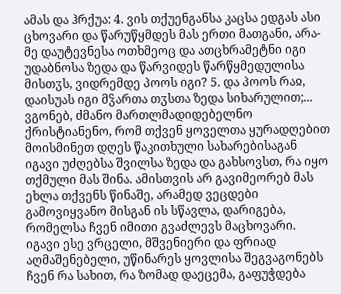ამას და ჰრქუა: 4. ვის თქუენგანსა კაცსა ედგას ასი ცხოვარი და წარუწყმდეს მას ერთი მათგანი, არა-მე დაუტევნესა ოთხმეოც და ათცხრამეტნი იგი უდაბნოსა ზედა და წარვიდეს წარწყმედულისა მისთჳს, ვიდრემდე პოოს იგი? 5. და პოოს რაჲ, დაისუას იგი მჴართა თჳსთა ზედა სიხარულით;...
ვგონებ, ძმანო მართლმადიდებელნო ქრისტიანენო, რომ თქვენ ყოველთა ყურადღებით მოისმინეთ დღეს წაკითხული სახარებისაგან იგავი უძღებსა შვილსა ზედა და გახსოვსთ, რა იყო თქმული მას შინა. ამისთვის არ გავიმეორებ მას ეხლა თქვენს წინაშე, არამედ ვეცდები გამოვიყვანო მისგან ის სწავლა, დარიგება, რომელსა ჩვენ იმითი გვაძლევს მაცხოვარი.
იგავი ესე ვრცელი, მშვენიერი და ფრიად აღმაშენებელი, უწინარეს ყოვლისა შეგვაგონებს ჩვენ რა სახით, რა ზომად დაეცემა, გაფუჭდება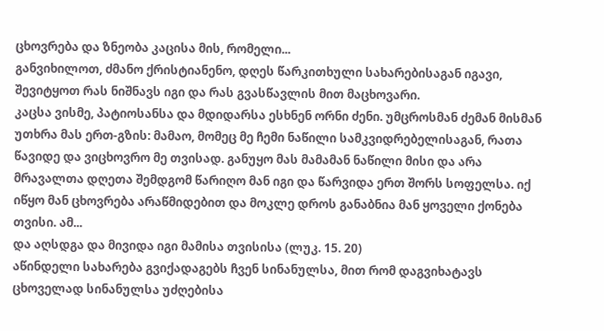ცხოვრება და ზნეობა კაცისა მის, რომელი...
განვიხილოთ, ძმანო ქრისტიანენო, დღეს წარკითხული სახარებისაგან იგავი, შევიტყოთ რას ნიშნავს იგი და რას გვასწავლის მით მაცხოვარი.
კაცსა ვისმე, პატიოსანსა და მდიდარსა ესხნენ ორნი ძენი. უმცროსმან ძემან მისმან უთხრა მას ერთ-გზის: მამაო, მომეც მე ჩემი ნაწილი სამკვიდრებელისაგან, რათა წავიდე და ვიცხოვრო მე თვისად. განუყო მას მამამან ნაწილი მისი და არა მრავალთა დღეთა შემდგომ წარიღო მან იგი და წარვიდა ერთ შორს სოფელსა. იქ იწყო მან ცხოვრება არაწმიდებით და მოკლე დროს განაბნია მან ყოველი ქონება თვისი. ამ...
და აღსდგა და მივიდა იგი მამისა თვისისა (ლუკ. 15. 20)
აწინდელი სახარება გვიქადაგებს ჩვენ სინანულსა, მით რომ დაგვიხატავს ცხოველად სინანულსა უძღებისა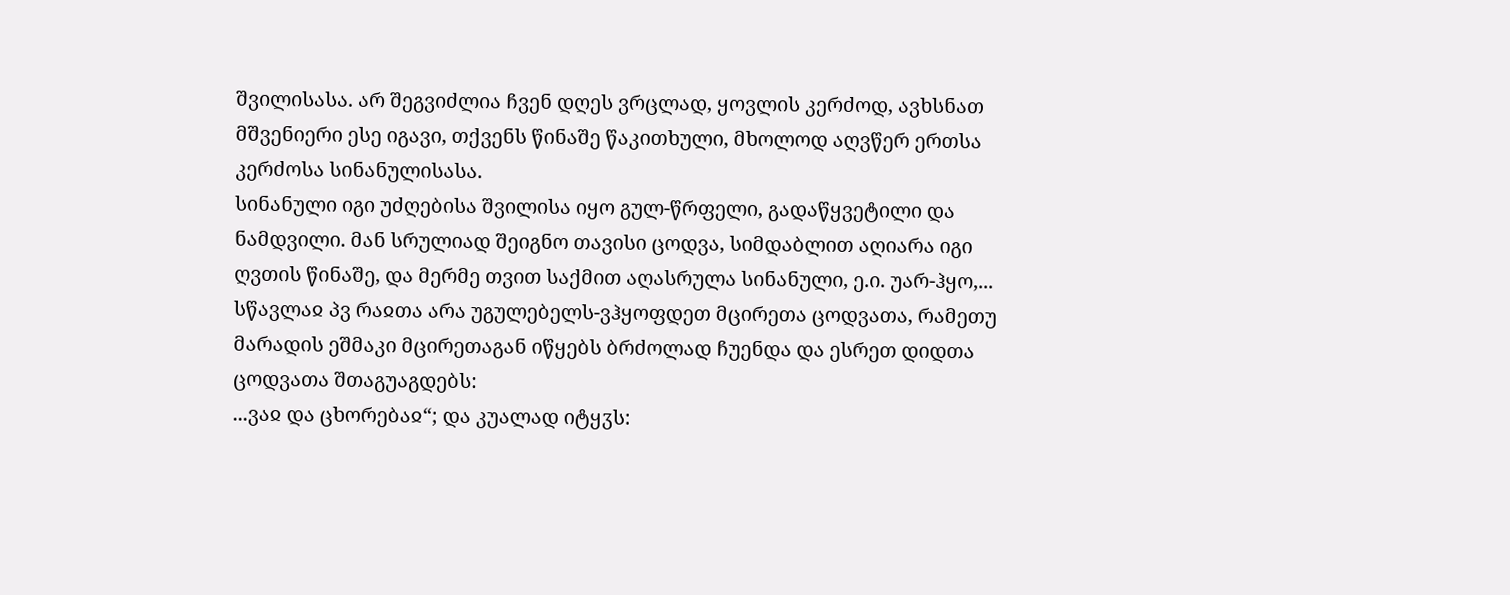შვილისასა. არ შეგვიძლია ჩვენ დღეს ვრცლად, ყოვლის კერძოდ, ავხსნათ მშვენიერი ესე იგავი, თქვენს წინაშე წაკითხული, მხოლოდ აღვწერ ერთსა კერძოსა სინანულისასა.
სინანული იგი უძღებისა შვილისა იყო გულ-წრფელი, გადაწყვეტილი და ნამდვილი. მან სრულიად შეიგნო თავისი ცოდვა, სიმდაბლით აღიარა იგი ღვთის წინაშე, და მერმე თვით საქმით აღასრულა სინანული, ე.ი. უარ-ჰყო,...
სწავლაჲ პვ რაჲთა არა უგულებელს-ვჰყოფდეთ მცირეთა ცოდვათა, რამეთუ მარადის ეშმაკი მცირეთაგან იწყებს ბრძოლად ჩუენდა და ესრეთ დიდთა ცოდვათა შთაგუაგდებს:
...ვაჲ და ცხორებაჲ“; და კუალად იტყჳს: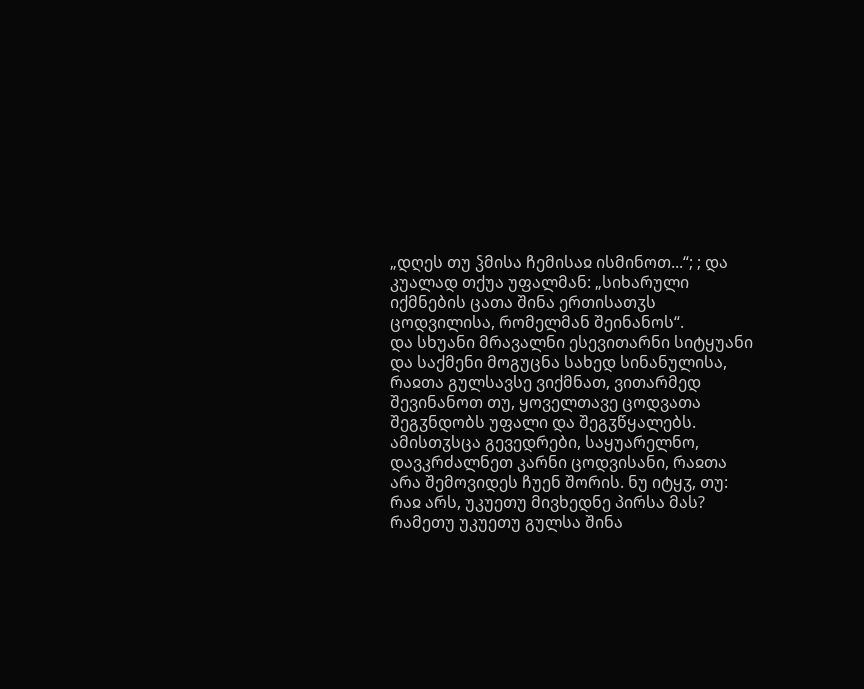„დღეს თუ ჴმისა ჩემისაჲ ისმინოთ...“; ; და კუალად თქუა უფალმან: „სიხარული იქმნების ცათა შინა ერთისათჳს ცოდვილისა, რომელმან შეინანოს“.
და სხუანი მრავალნი ესევითარნი სიტყუანი და საქმენი მოგუცნა სახედ სინანულისა, რაჲთა გულსავსე ვიქმნათ, ვითარმედ შევინანოთ თუ, ყოველთავე ცოდვათა შეგჳნდობს უფალი და შეგჳწყალებს.
ამისთჳსცა გევედრები, საყუარელნო, დავკრძალნეთ კარნი ცოდვისანი, რაჲთა არა შემოვიდეს ჩუენ შორის. ნუ იტყჳ, თუ: რაჲ არს, უკუეთუ მივხედნე პირსა მას? რამეთუ უკუეთუ გულსა შინა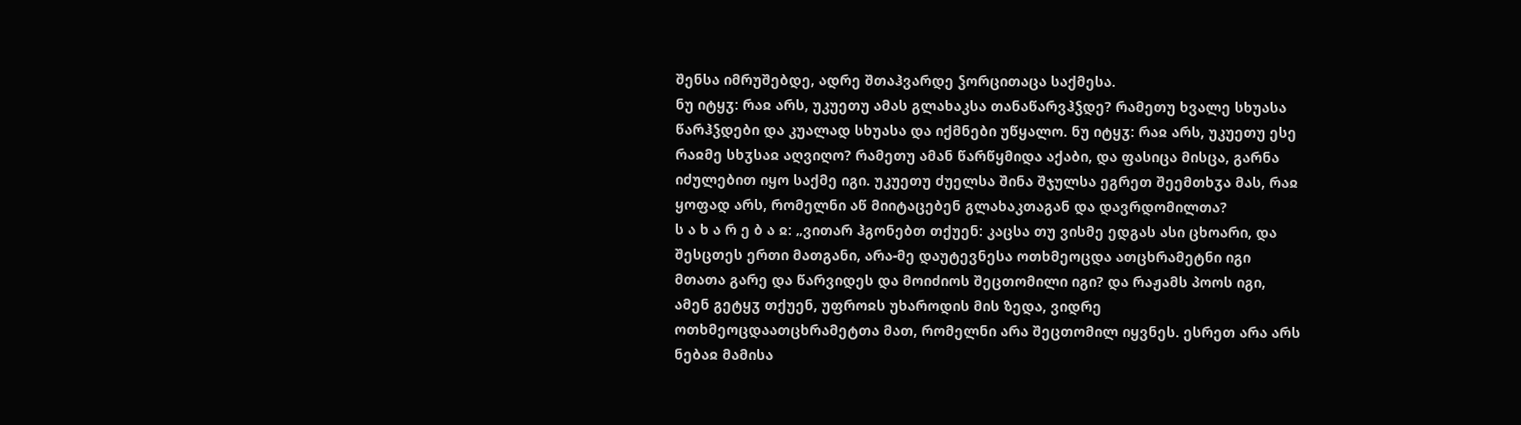შენსა იმრუშებდე, ადრე შთაჰვარდე ჴორცითაცა საქმესა.
ნუ იტყჳ: რაჲ არს, უკუეთუ ამას გლახაკსა თანაწარვჰჴდე? რამეთუ ხვალე სხუასა წარჰჴდები და კუალად სხუასა და იქმნები უწყალო. ნუ იტყჳ: რაჲ არს, უკუეთუ ესე რაჲმე სხჳსაჲ აღვიღო? რამეთუ ამან წარწყმიდა აქაბი, და ფასიცა მისცა, გარნა იძულებით იყო საქმე იგი. უკუეთუ ძუელსა შინა შჯულსა ეგრეთ შეემთხჳა მას, რაჲ ყოფად არს, რომელნი აწ მიიტაცებენ გლახაკთაგან და დავრდომილთა?
ს ა ხ ა რ ე ბ ა ჲ: „ვითარ ჰგონებთ თქუენ: კაცსა თუ ვისმე ედგას ასი ცხოარი, და შესცთეს ერთი მათგანი, არა-მე დაუტევნესა ოთხმეოცდა ათცხრამეტნი იგი მთათა გარე და წარვიდეს და მოიძიოს შეცთომილი იგი? და რაჟამს პოოს იგი, ამენ გეტყჳ თქუენ, უფროჲს უხაროდის მის ზედა, ვიდრე ოთხმეოცდაათცხრამეტთა მათ, რომელნი არა შეცთომილ იყვნეს. ესრეთ არა არს ნებაჲ მამისა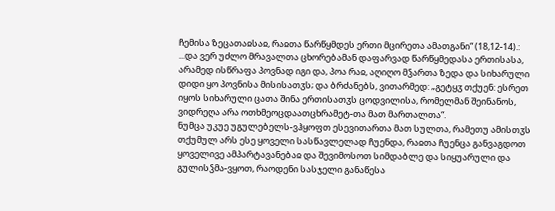ჩემისა ზეცათაჲსაჲ, რაჲთა წარწყმდეს ერთი მცირეთა ამათგანი“ (18,12-14).:
...და ვერ უძლო მრავალთა ცხორებამან დაფარვად წარწყმედასა ერთისასა, არამედ ისწრაფა პოვნად იგი და, პოა რაჲ, აღიღო მჴართა ზედა და სიხარული დიდი ყო პოვნისა მისისათჳს; და ბრძანებს, ვითარმედ: „გეტყჳ თქუენ: ესრეთ იყოს სიხარული ცათა შინა ერთისათჳს ცოდვილისა, რომელმან შეინანოს, ვიდრეღა არა ოთხმეოცდაათცხრამეტ-თა მათ მართალთა“.
ნუმცა უკუე უგულებელს-ვჰყოფთ ესევითართა მათ სულთა, რამეთუ ამისთჳს თქუმულ არს ესე ყოველი სასწავლელად ჩუენდა, რაჲთა ჩუენცა განვაგდოთ ყოველივე ამპარტავანებაჲ და შევიმოსოთ სიმდაბლე და სიყუარული და გულისჴმა-ვყოთ, რაოდენი სასჯელი განაწესა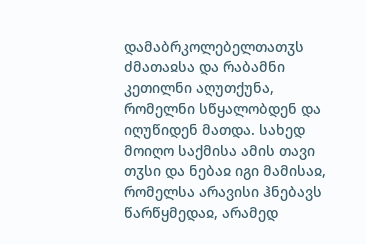დამაბრკოლებელთათჳს ძმათაჲსა და რაბამნი კეთილნი აღუთქუნა, რომელნი სწყალობდენ და იღუწიდენ მათდა. სახედ მოიღო საქმისა ამის თავი თჳსი და ნებაჲ იგი მამისაჲ, რომელსა არავისი ჰნებავს წარწყმედაჲ, არამედ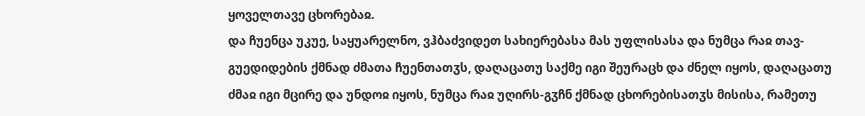ყოველთავე ცხორებაჲ.
და ჩუენცა უკუე, საყუარელნო, ვჰბაძვიდეთ სახიერებასა მას უფლისასა და ნუმცა რაჲ თავ-გუედიდების ქმნად ძმათა ჩუენთათჳს, დაღაცათუ საქმე იგი შეურაცხ და ძნელ იყოს, დაღაცათუ ძმაჲ იგი მცირე და უნდოჲ იყოს, ნუმცა რაჲ უღირს-გჳჩნ ქმნად ცხორებისათჳს მისისა, რამეთუ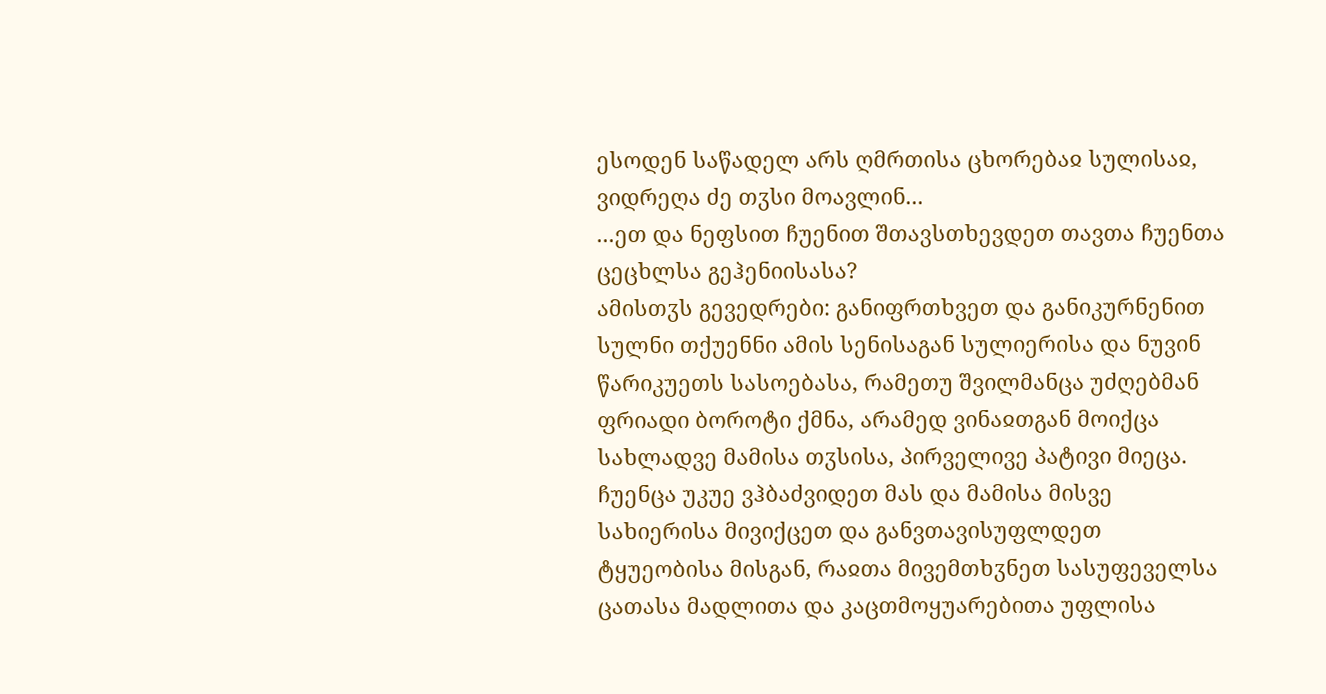ესოდენ საწადელ არს ღმრთისა ცხორებაჲ სულისაჲ, ვიდრეღა ძე თჳსი მოავლინ...
...ეთ და ნეფსით ჩუენით შთავსთხევდეთ თავთა ჩუენთა ცეცხლსა გეჰენიისასა?
ამისთჳს გევედრები: განიფრთხვეთ და განიკურნენით სულნი თქუენნი ამის სენისაგან სულიერისა და ნუვინ წარიკუეთს სასოებასა, რამეთუ შვილმანცა უძღებმან ფრიადი ბოროტი ქმნა, არამედ ვინაჲთგან მოიქცა სახლადვე მამისა თჳსისა, პირველივე პატივი მიეცა. ჩუენცა უკუე ვჰბაძვიდეთ მას და მამისა მისვე სახიერისა მივიქცეთ და განვთავისუფლდეთ ტყუეობისა მისგან, რაჲთა მივემთხჳნეთ სასუფეველსა ცათასა მადლითა და კაცთმოყუარებითა უფლისა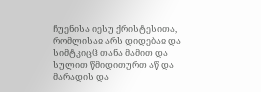ჩუენისა იესუ ქრისტესითა, რომლისაჲ არს დიდებაჲ და სიმტკიცჱ თანა მამით და სულით წმიდითურთ აწ და მარადის და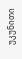უკუნითი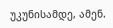უკუნისამდე, ამენ.